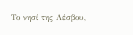Το νησί της Λέσβου,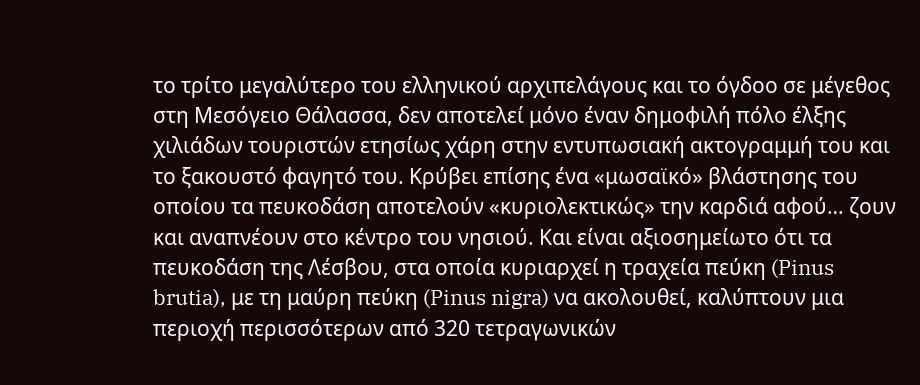το τρίτο μεγαλύτερο του ελληνικού αρχιπελάγους και το όγδοο σε μέγεθος στη Μεσόγειο Θάλασσα, δεν αποτελεί μόνο έναν δημοφιλή πόλο έλξης χιλιάδων τουριστών ετησίως χάρη στην εντυπωσιακή ακτογραμμή του και το ξακουστό φαγητό του. Κρύβει επίσης ένα «μωσαϊκό» βλάστησης του οποίου τα πευκοδάση αποτελούν «κυριολεκτικώς» την καρδιά αφού… ζουν και αναπνέουν στο κέντρο του νησιού. Και είναι αξιοσημείωτο ότι τα πευκοδάση της Λέσβου, στα οποία κυριαρχεί η τραχεία πεύκη (Pinus brutia), με τη μαύρη πεύκη (Pinus nigra) να ακολουθεί, καλύπτουν μια περιοχή περισσότερων από 320 τετραγωνικών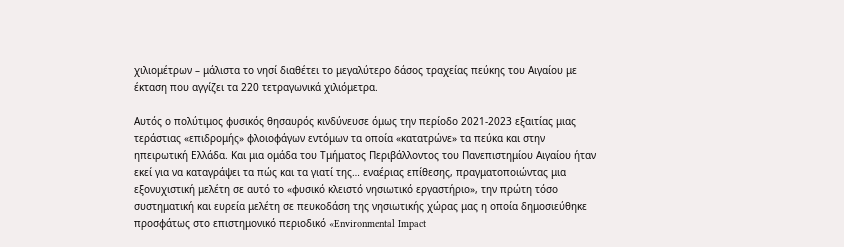χιλιομέτρων – μάλιστα το νησί διαθέτει το μεγαλύτερο δάσος τραχείας πεύκης του Αιγαίου με έκταση που αγγίζει τα 220 τετραγωνικά χιλιόμετρα.

Αυτός ο πολύτιμος φυσικός θησαυρός κινδύνευσε όμως την περίοδο 2021-2023 εξαιτίας μιας τεράστιας «επιδρομής» φλοιοφάγων εντόμων τα οποία «κατατρώνε» τα πεύκα και στην ηπειρωτική Ελλάδα. Και μια ομάδα του Τμήματος Περιβάλλοντος του Πανεπιστημίου Αιγαίου ήταν εκεί για να καταγράψει τα πώς και τα γιατί της… εναέριας επίθεσης, πραγματοποιώντας μια εξονυχιστική μελέτη σε αυτό το «φυσικό κλειστό νησιωτικό εργαστήριο», την πρώτη τόσο συστηματική και ευρεία μελέτη σε πευκοδάση της νησιωτικής χώρας μας η οποία δημοσιεύθηκε προσφάτως στο επιστημονικό περιοδικό «Environmental Impact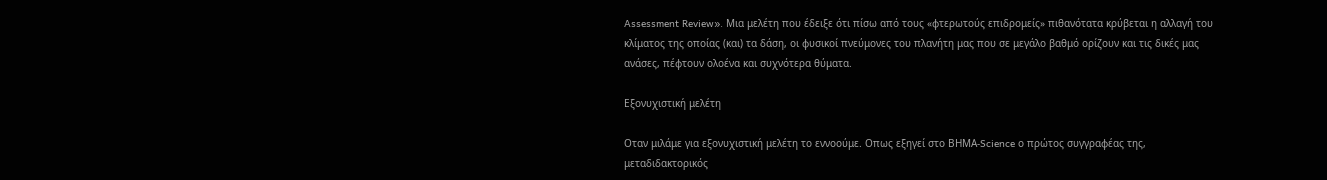Assessment Review». Μια μελέτη που έδειξε ότι πίσω από τους «φτερωτούς επιδρομείς» πιθανότατα κρύβεται η αλλαγή του κλίματος της οποίας (και) τα δάση, οι φυσικοί πνεύμονες του πλανήτη μας που σε μεγάλο βαθμό ορίζουν και τις δικές μας ανάσες, πέφτουν ολοένα και συχνότερα θύματα.

Εξονυχιστική μελέτη

Οταν μιλάμε για εξονυχιστική μελέτη το εννοούμε. Οπως εξηγεί στο ΒΗΜΑ-Science ο πρώτος συγγραφέας της, μεταδιδακτορικός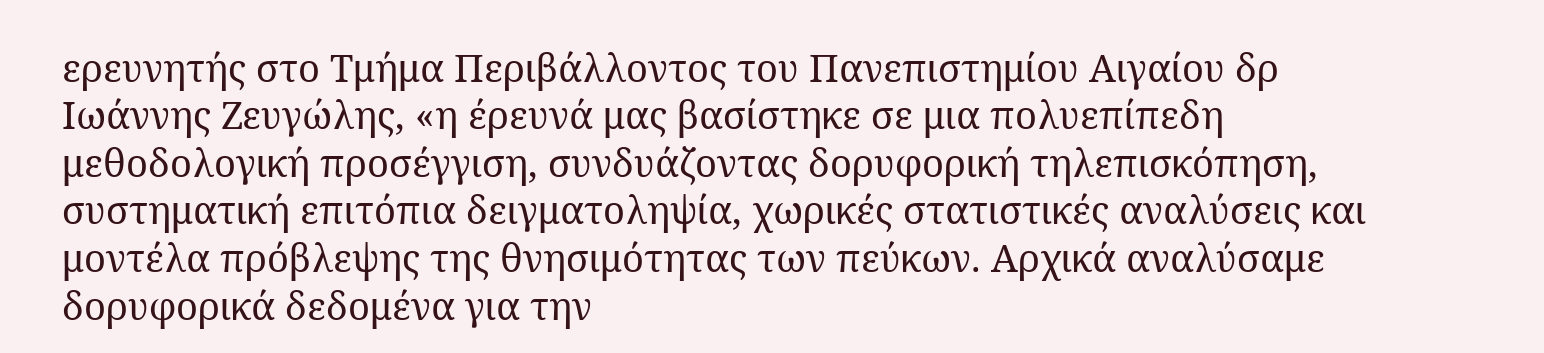ερευνητής στο Τμήμα Περιβάλλοντος του Πανεπιστημίου Αιγαίου δρ Ιωάννης Ζευγώλης, «η έρευνά μας βασίστηκε σε μια πολυεπίπεδη μεθοδολογική προσέγγιση, συνδυάζοντας δορυφορική τηλεπισκόπηση, συστηματική επιτόπια δειγματοληψία, χωρικές στατιστικές αναλύσεις και μοντέλα πρόβλεψης της θνησιμότητας των πεύκων. Αρχικά αναλύσαμε δορυφορικά δεδομένα για την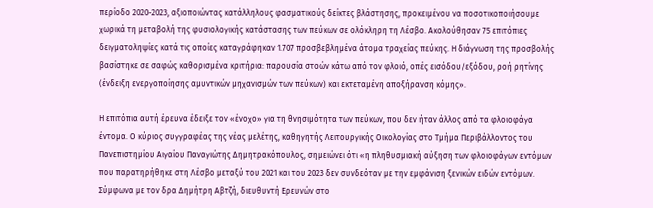περίοδο 2020-2023, αξιοποιώντας κατάλληλους φασματικούς δείκτες βλάστησης, προκειμένου να ποσοτικοποιήσουμε χωρικά τη μεταβολή της φυσιολογικής κατάστασης των πεύκων σε ολόκληρη τη Λέσβο. Ακολούθησαν 75 επιτόπιες δειγματοληψίες κατά τις οποίες καταγράφηκαν 1.707 προσβεβλημένα άτομα τραχείας πεύκης. Η διάγνωση της προσβολής βασίστηκε σε σαφώς καθορισμένα κριτήρια: παρουσία στοών κάτω από τον φλοιό, οπές εισόδου/εξόδου, ροή ρητίνης (ένδειξη ενεργοποίησης αμυντικών μηχανισμών των πεύκων) και εκτεταμένη αποξήρανση κόμης».

Η επιτόπια αυτή έρευνα έδειξε τον «ένοχο» για τη θνησιμότητα των πεύκων, που δεν ήταν άλλος από τα φλοιοφάγα έντομα. Ο κύριος συγγραφέας της νέας μελέτης, καθηγητής Λειτουργικής Οικολογίας στο Τμήμα Περιβάλλοντος του Πανεπιστημίου Αιγαίου Παναγιώτης Δημητρακόπουλος, σημειώνει ότι «η πληθυσμιακή αύξηση των φλοιοφάγων εντόμων που παρατηρήθηκε στη Λέσβο μεταξύ του 2021 και του 2023 δεν συνδεόταν με την εμφάνιση ξενικών ειδών εντόμων. Σύμφωνα με τον δρα Δημήτρη Αβτζή, διευθυντή Ερευνών στο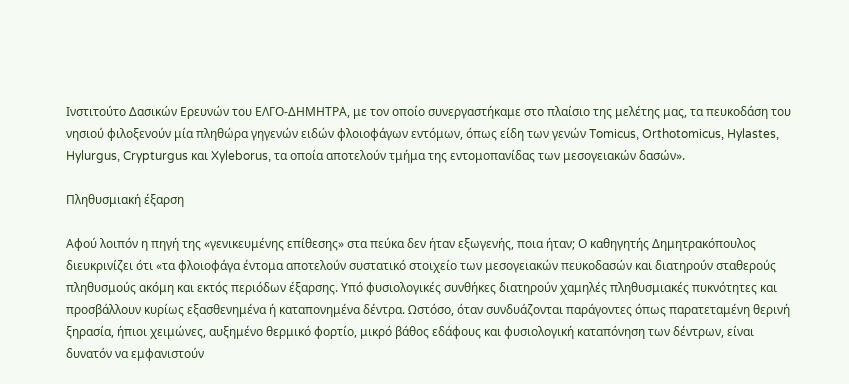Ινστιτούτο Δασικών Ερευνών του ΕΛΓΟ-ΔΗΜΗΤΡΑ, με τον οποίο συνεργαστήκαμε στο πλαίσιο της μελέτης μας, τα πευκοδάση του νησιού φιλοξενούν μία πληθώρα γηγενών ειδών φλοιοφάγων εντόμων, όπως είδη των γενών Tomicus, Orthotomicus, Hylastes, Hylurgus, Crypturgus και Xyleborus, τα οποία αποτελούν τμήμα της εντομοπανίδας των μεσογειακών δασών».

Πληθυσμιακή έξαρση

Αφού λοιπόν η πηγή της «γενικευμένης επίθεσης» στα πεύκα δεν ήταν εξωγενής, ποια ήταν; Ο καθηγητής Δημητρακόπουλος διευκρινίζει ότι «τα φλοιοφάγα έντομα αποτελούν συστατικό στοιχείο των μεσογειακών πευκοδασών και διατηρούν σταθερούς πληθυσμούς ακόμη και εκτός περιόδων έξαρσης. Υπό φυσιολογικές συνθήκες διατηρούν χαμηλές πληθυσμιακές πυκνότητες και προσβάλλουν κυρίως εξασθενημένα ή καταπονημένα δέντρα. Ωστόσο, όταν συνδυάζονται παράγοντες όπως παρατεταμένη θερινή ξηρασία, ήπιοι χειμώνες, αυξημένο θερμικό φορτίο, μικρό βάθος εδάφους και φυσιολογική καταπόνηση των δέντρων, είναι δυνατόν να εμφανιστούν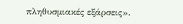πληθυσμιακές εξάρσεις».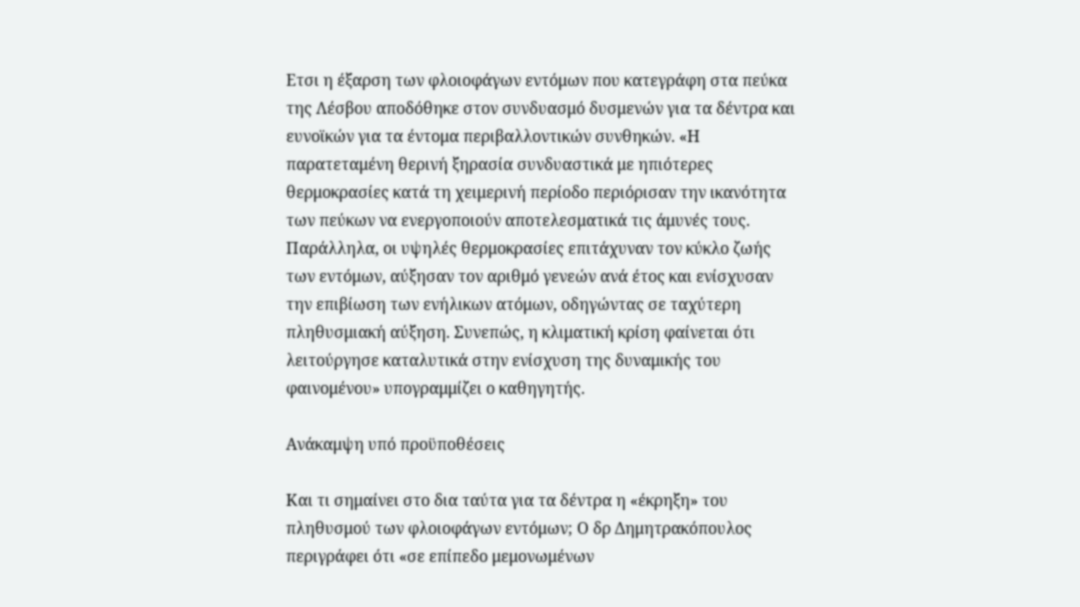Ετσι η έξαρση των φλοιοφάγων εντόμων που κατεγράφη στα πεύκα της Λέσβου αποδόθηκε στον συνδυασμό δυσμενών για τα δέντρα και ευνοϊκών για τα έντομα περιβαλλοντικών συνθηκών. «Η παρατεταμένη θερινή ξηρασία συνδυαστικά με ηπιότερες θερμοκρασίες κατά τη χειμερινή περίοδο περιόρισαν την ικανότητα των πεύκων να ενεργοποιούν αποτελεσματικά τις άμυνές τους. Παράλληλα, οι υψηλές θερμοκρασίες επιτάχυναν τον κύκλο ζωής των εντόμων, αύξησαν τον αριθμό γενεών ανά έτος και ενίσχυσαν την επιβίωση των ενήλικων ατόμων, οδηγώντας σε ταχύτερη πληθυσμιακή αύξηση. Συνεπώς, η κλιματική κρίση φαίνεται ότι λειτούργησε καταλυτικά στην ενίσχυση της δυναμικής του φαινομένου» υπογραμμίζει ο καθηγητής.

Ανάκαμψη υπό προϋποθέσεις

Και τι σημαίνει στο δια ταύτα για τα δέντρα η «έκρηξη» του πληθυσμού των φλοιοφάγων εντόμων; Ο δρ Δημητρακόπουλος περιγράφει ότι «σε επίπεδο μεμονωμένων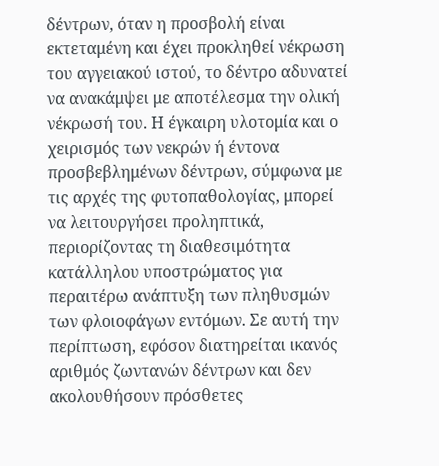δέντρων, όταν η προσβολή είναι εκτεταμένη και έχει προκληθεί νέκρωση του αγγειακού ιστού, το δέντρο αδυνατεί να ανακάμψει με αποτέλεσμα την ολική νέκρωσή του. Η έγκαιρη υλοτομία και ο χειρισμός των νεκρών ή έντονα προσβεβλημένων δέντρων, σύμφωνα με τις αρχές της φυτοπαθολογίας, μπορεί να λειτουργήσει προληπτικά, περιορίζοντας τη διαθεσιμότητα κατάλληλου υποστρώματος για περαιτέρω ανάπτυξη των πληθυσμών των φλοιοφάγων εντόμων. Σε αυτή την περίπτωση, εφόσον διατηρείται ικανός αριθμός ζωντανών δέντρων και δεν ακολουθήσουν πρόσθετες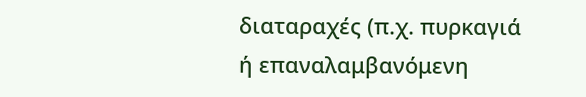διαταραχές (π.χ. πυρκαγιά ή επαναλαμβανόμενη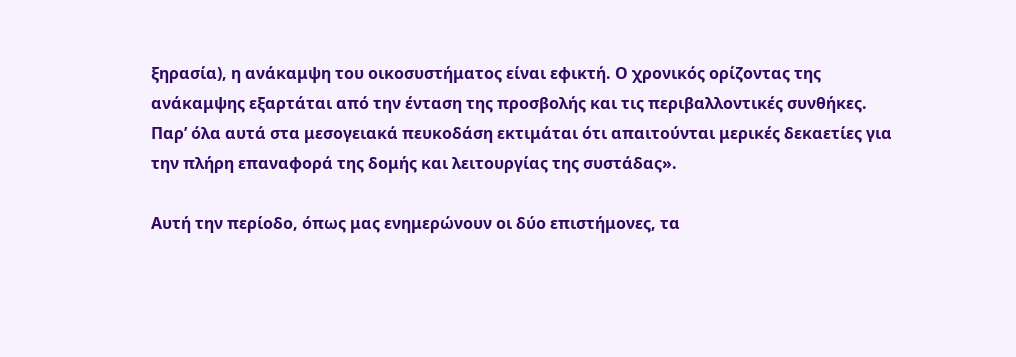ξηρασία), η ανάκαμψη του οικοσυστήματος είναι εφικτή. Ο χρονικός ορίζοντας της ανάκαμψης εξαρτάται από την ένταση της προσβολής και τις περιβαλλοντικές συνθήκες. Παρ’ όλα αυτά στα μεσογειακά πευκοδάση εκτιμάται ότι απαιτούνται μερικές δεκαετίες για την πλήρη επαναφορά της δομής και λειτουργίας της συστάδας».

Αυτή την περίοδο, όπως μας ενημερώνουν οι δύο επιστήμονες, τα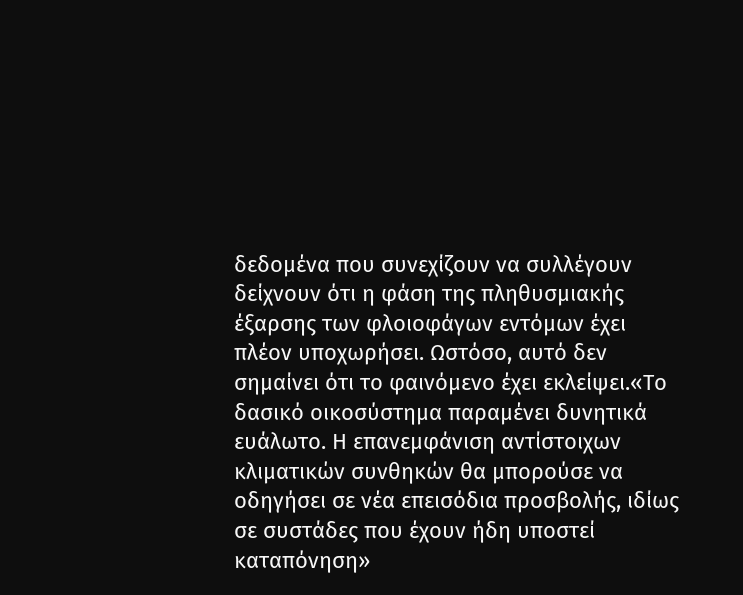δεδομένα που συνεχίζουν να συλλέγουν δείχνουν ότι η φάση της πληθυσμιακής έξαρσης των φλοιοφάγων εντόμων έχει πλέον υποχωρήσει. Ωστόσο, αυτό δεν σημαίνει ότι το φαινόμενο έχει εκλείψει.«Το δασικό οικοσύστημα παραμένει δυνητικά ευάλωτο. Η επανεμφάνιση αντίστοιχων κλιματικών συνθηκών θα μπορούσε να οδηγήσει σε νέα επεισόδια προσβολής, ιδίως σε συστάδες που έχουν ήδη υποστεί καταπόνηση»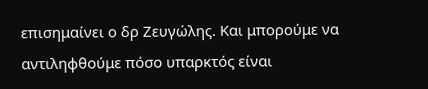επισημαίνει ο δρ Ζευγώλης. Και μπορούμε να αντιληφθούμε πόσο υπαρκτός είναι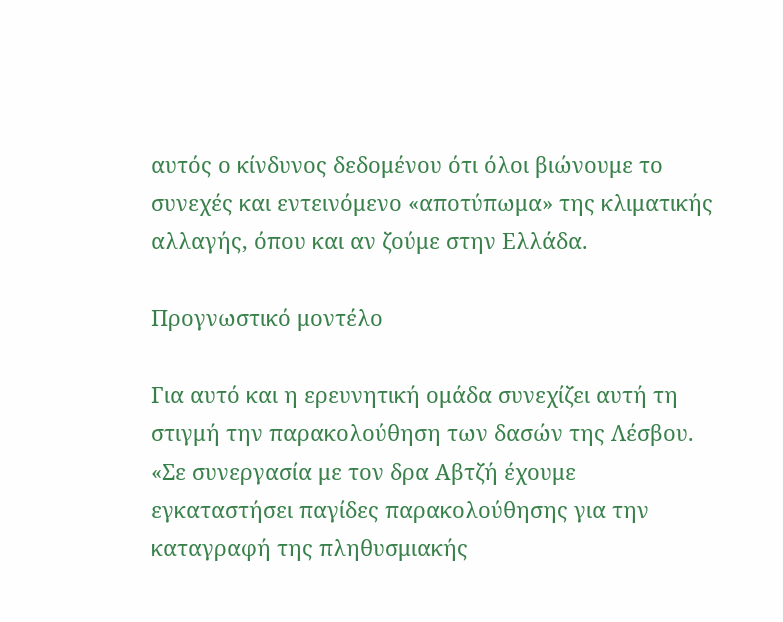αυτός ο κίνδυνος δεδομένου ότι όλοι βιώνουμε το συνεχές και εντεινόμενο «αποτύπωμα» της κλιματικής αλλαγής, όπου και αν ζούμε στην Ελλάδα.

Προγνωστικό μοντέλο

Για αυτό και η ερευνητική ομάδα συνεχίζει αυτή τη στιγμή την παρακολούθηση των δασών της Λέσβου. «Σε συνεργασία με τον δρα Αβτζή έχουμε εγκαταστήσει παγίδες παρακολούθησης για την καταγραφή της πληθυσμιακής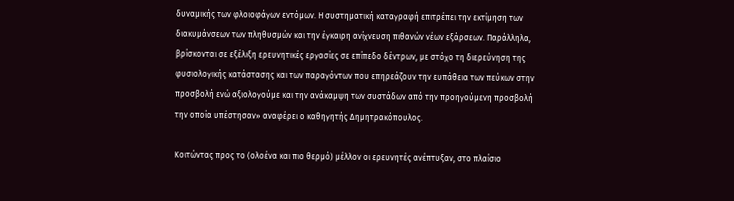δυναμικής των φλοιοφάγων εντόμων. Η συστηματική καταγραφή επιτρέπει την εκτίμηση των διακυμάνσεων των πληθυσμών και την έγκαιρη ανίχνευση πιθανών νέων εξάρσεων. Παράλληλα, βρίσκονται σε εξέλιξη ερευνητικές εργασίες σε επίπεδο δέντρων, με στόχο τη διερεύνηση της φυσιολογικής κατάστασης και των παραγόντων που επηρεάζουν την ευπάθεια των πεύκων στην προσβολή ενώ αξιολογούμε και την ανάκαμψη των συστάδων από την προηγούμενη προσβολή την οποία υπέστησαν» αναφέρει ο καθηγητής Δημητρακόπουλος.

Κοιτώντας προς το (ολοένα και πιο θερμό) μέλλον οι ερευνητές ανέπτυξαν, στο πλαίσιο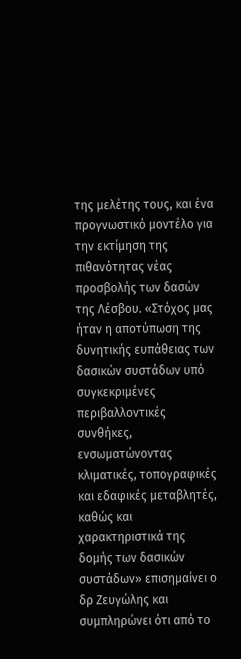της μελέτης τους, και ένα προγνωστικό μοντέλο για την εκτίμηση της πιθανότητας νέας προσβολής των δασών της Λέσβου. «Στόχος μας ήταν η αποτύπωση της δυνητικής ευπάθειας των δασικών συστάδων υπό συγκεκριμένες περιβαλλοντικές συνθήκες, ενσωματώνοντας κλιματικές, τοπογραφικές και εδαφικές μεταβλητές, καθώς και χαρακτηριστικά της δομής των δασικών συστάδων» επισημαίνει ο δρ Ζευγώλης και συμπληρώνει ότι από το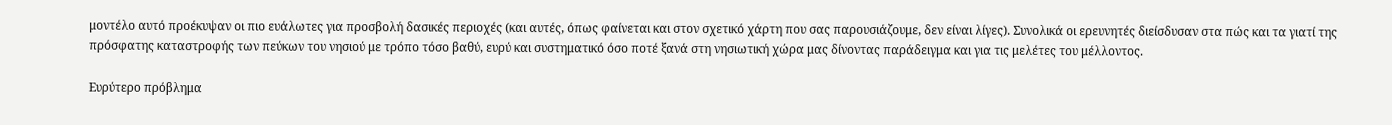μοντέλο αυτό προέκυψαν οι πιο ευάλωτες για προσβολή δασικές περιοχές (και αυτές, όπως φαίνεται και στον σχετικό χάρτη που σας παρουσιάζουμε, δεν είναι λίγες). Συνολικά οι ερευνητές διείσδυσαν στα πώς και τα γιατί της πρόσφατης καταστροφής των πεύκων του νησιού με τρόπο τόσο βαθύ, ευρύ και συστηματικό όσο ποτέ ξανά στη νησιωτική χώρα μας δίνοντας παράδειγμα και για τις μελέτες του μέλλοντος.

Ευρύτερο πρόβλημα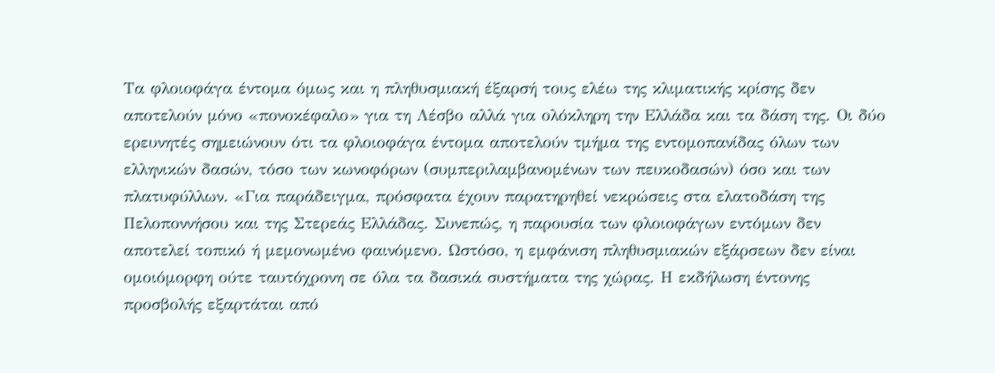Τα φλοιοφάγα έντομα όμως και η πληθυσμιακή έξαρσή τους ελέω της κλιματικής κρίσης δεν αποτελούν μόνο «πονοκέφαλο» για τη Λέσβο αλλά για ολόκληρη την Ελλάδα και τα δάση της. Οι δύο ερευνητές σημειώνουν ότι τα φλοιοφάγα έντομα αποτελούν τμήμα της εντομοπανίδας όλων των ελληνικών δασών, τόσο των κωνοφόρων (συμπεριλαμβανομένων των πευκοδασών) όσο και των πλατυφύλλων. «Για παράδειγμα, πρόσφατα έχουν παρατηρηθεί νεκρώσεις στα ελατοδάση της Πελοποννήσου και της Στερεάς Ελλάδας. Συνεπώς, η παρουσία των φλοιοφάγων εντόμων δεν αποτελεί τοπικό ή μεμονωμένο φαινόμενο. Ωστόσο, η εμφάνιση πληθυσμιακών εξάρσεων δεν είναι ομοιόμορφη ούτε ταυτόχρονη σε όλα τα δασικά συστήματα της χώρας. Η εκδήλωση έντονης προσβολής εξαρτάται από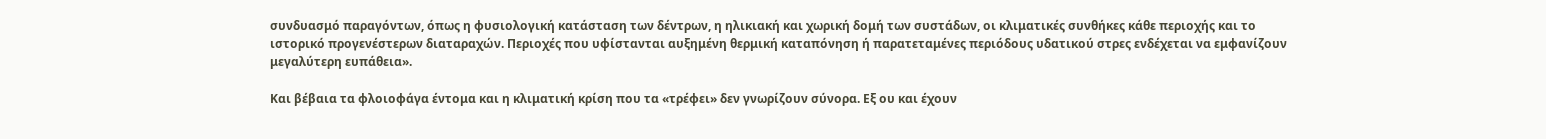συνδυασμό παραγόντων, όπως η φυσιολογική κατάσταση των δέντρων, η ηλικιακή και χωρική δομή των συστάδων, οι κλιματικές συνθήκες κάθε περιοχής και το ιστορικό προγενέστερων διαταραχών. Περιοχές που υφίστανται αυξημένη θερμική καταπόνηση ή παρατεταμένες περιόδους υδατικού στρες ενδέχεται να εμφανίζουν μεγαλύτερη ευπάθεια».

Και βέβαια τα φλοιοφάγα έντομα και η κλιματική κρίση που τα «τρέφει» δεν γνωρίζουν σύνορα. Εξ ου και έχουν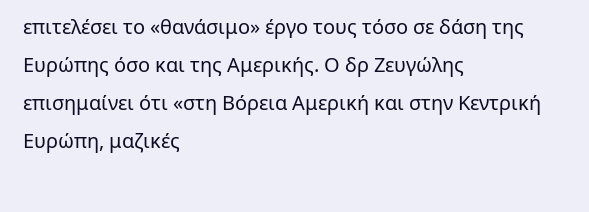επιτελέσει το «θανάσιμο» έργο τους τόσο σε δάση της Ευρώπης όσο και της Αμερικής. Ο δρ Ζευγώλης επισημαίνει ότι «στη Βόρεια Αμερική και στην Κεντρική Ευρώπη, μαζικές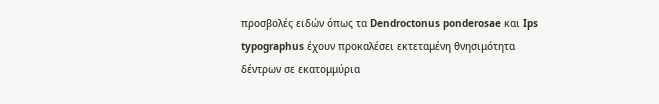προσβολές ειδών όπως τα Dendroctonus ponderosae και Ips typographus έχουν προκαλέσει εκτεταμένη θνησιμότητα δέντρων σε εκατομμύρια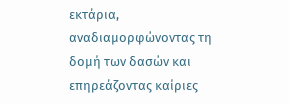εκτάρια, αναδιαμορφώνοντας τη δομή των δασών και επηρεάζοντας καίριες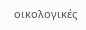οικολογικές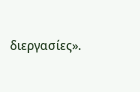διεργασίες».